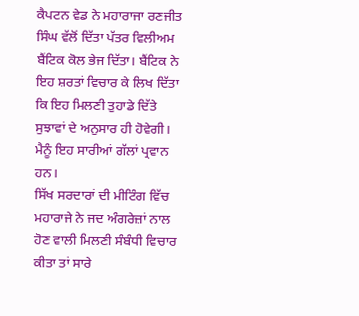ਕੈਪਟਨ ਵੇਡ ਨੇ ਮਹਾਰਾਜਾ ਰਣਜੀਤ ਸਿੰਘ ਵੱਲੋਂ ਦਿੱਤਾ ਪੱਤਰ ਵਿਲੀਅਮ ਬੈਂਟਿਕ ਕੋਲ ਭੇਜ ਦਿੱਤਾ। ਬੈਂਟਿਕ ਨੇ ਇਹ ਸ਼ਰਤਾਂ ਵਿਚਾਰ ਕੇ ਲਿਖ ਦਿੱਤਾ ਕਿ ਇਹ ਮਿਲਣੀ ਤੁਹਾਡੇ ਦਿੱਤੇ ਸੁਝਾਵਾਂ ਦੇ ਅਨੁਸਾਰ ਹੀ ਹੋਵੇਗੀ। ਮੈਨੂੰ ਇਹ ਸਾਰੀਆਂ ਗੱਲਾਂ ਪ੍ਰਵਾਨ ਹਨ।
ਸਿੱਖ ਸਰਦਾਰਾਂ ਦੀ ਮੀਟਿੰਗ ਵਿੱਚ ਮਹਾਰਾਜੇ ਨੇ ਜਦ ਅੰਗਰੇਜ਼ਾਂ ਨਾਲ ਹੋਣ ਵਾਲੀ ਮਿਲਣੀ ਸੰਬੰਧੀ ਵਿਚਾਰ ਕੀਤਾ ਤਾਂ ਸਾਰੇ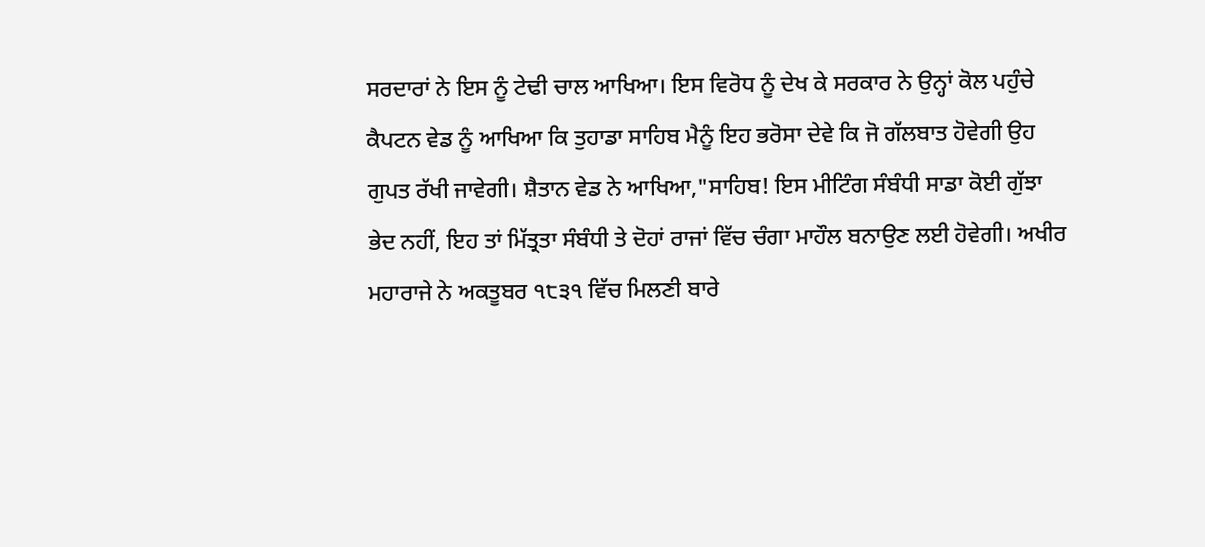ਸਰਦਾਰਾਂ ਨੇ ਇਸ ਨੂੰ ਟੇਢੀ ਚਾਲ ਆਖਿਆ। ਇਸ ਵਿਰੋਧ ਨੂੰ ਦੇਖ ਕੇ ਸਰਕਾਰ ਨੇ ਉਨ੍ਹਾਂ ਕੋਲ ਪਹੁੰਚੇ ਕੈਪਟਨ ਵੇਡ ਨੂੰ ਆਖਿਆ ਕਿ ਤੁਹਾਡਾ ਸਾਹਿਬ ਮੈਨੂੰ ਇਹ ਭਰੋਸਾ ਦੇਵੇ ਕਿ ਜੋ ਗੱਲਬਾਤ ਹੋਵੇਗੀ ਉਹ ਗੁਪਤ ਰੱਖੀ ਜਾਵੇਗੀ। ਸ਼ੈਤਾਨ ਵੇਡ ਨੇ ਆਖਿਆ,"ਸਾਹਿਬ! ਇਸ ਮੀਟਿੰਗ ਸੰਬੰਧੀ ਸਾਡਾ ਕੋਈ ਗੁੱਝਾ ਭੇਦ ਨਹੀਂ, ਇਹ ਤਾਂ ਮਿੱਤ੍ਰਤਾ ਸੰਬੰਧੀ ਤੇ ਦੋਹਾਂ ਰਾਜਾਂ ਵਿੱਚ ਚੰਗਾ ਮਾਹੌਲ ਬਨਾਉਣ ਲਈ ਹੋਵੇਗੀ। ਅਖੀਰ ਮਹਾਰਾਜੇ ਨੇ ਅਕਤੂਬਰ ੧੮੩੧ ਵਿੱਚ ਮਿਲਣੀ ਬਾਰੇ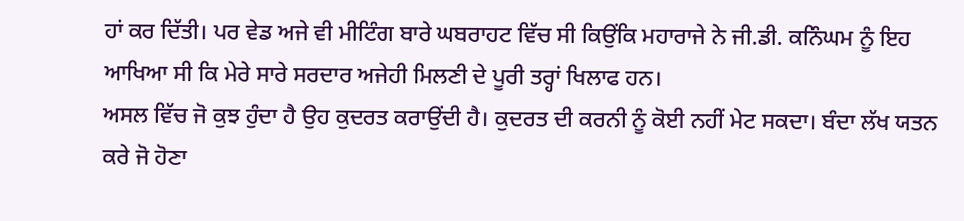ਹਾਂ ਕਰ ਦਿੱਤੀ। ਪਰ ਵੇਡ ਅਜੇ ਵੀ ਮੀਟਿੰਗ ਬਾਰੇ ਘਬਰਾਹਟ ਵਿੱਚ ਸੀ ਕਿਉਂਕਿ ਮਹਾਰਾਜੇ ਨੇ ਜੀ.ਡੀ. ਕਨਿੰਘਮ ਨੂੰ ਇਹ ਆਖਿਆ ਸੀ ਕਿ ਮੇਰੇ ਸਾਰੇ ਸਰਦਾਰ ਅਜੇਹੀ ਮਿਲਣੀ ਦੇ ਪੂਰੀ ਤਰ੍ਹਾਂ ਖਿਲਾਫ ਹਨ।
ਅਸਲ ਵਿੱਚ ਜੋ ਕੁਝ ਹੁੰਦਾ ਹੈ ਉਹ ਕੁਦਰਤ ਕਰਾਉਂਦੀ ਹੈ। ਕੁਦਰਤ ਦੀ ਕਰਨੀ ਨੂੰ ਕੋਈ ਨਹੀਂ ਮੇਟ ਸਕਦਾ। ਬੰਦਾ ਲੱਖ ਯਤਨ ਕਰੇ ਜੋ ਹੋਣਾ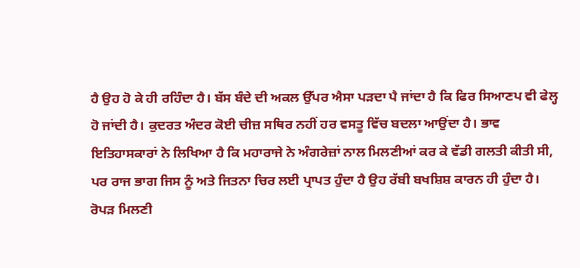ਹੈ ਉਹ ਹੋ ਕੇ ਹੀ ਰਹਿੰਦਾ ਹੈ। ਬੱਸ ਬੰਦੇ ਦੀ ਅਕਲ ਉੱਪਰ ਐਸਾ ਪੜਦਾ ਪੈ ਜਾਂਦਾ ਹੈ ਕਿ ਫਿਰ ਸਿਆਣਪ ਵੀ ਫੇਲ੍ਹ ਹੋ ਜਾਂਦੀ ਹੈ। ਕੁਦਰਤ ਅੰਦਰ ਕੋਈ ਚੀਜ਼ ਸਥਿਰ ਨਹੀਂ ਹਰ ਵਸਤੂ ਵਿੱਚ ਬਦਲਾ ਆਉਂਦਾ ਹੈ। ਭਾਵ ਇਤਿਹਾਸਕਾਰਾਂ ਨੇ ਲਿਖਿਆ ਹੈ ਕਿ ਮਹਾਰਾਜੇ ਨੇ ਅੰਗਰੇਜ਼ਾਂ ਨਾਲ ਮਿਲਣੀਆਂ ਕਰ ਕੇ ਵੱਡੀ ਗਲਤੀ ਕੀਤੀ ਸੀ, ਪਰ ਰਾਜ ਭਾਗ ਜਿਸ ਨੂੰ ਅਤੇ ਜਿਤਨਾ ਚਿਰ ਲਈ ਪ੍ਰਾਪਤ ਹੁੰਦਾ ਹੈ ਉਹ ਰੱਬੀ ਬਖਸ਼ਿਸ਼ ਕਾਰਨ ਹੀ ਹੁੰਦਾ ਹੈ।
ਰੋਪੜ ਮਿਲਣੀ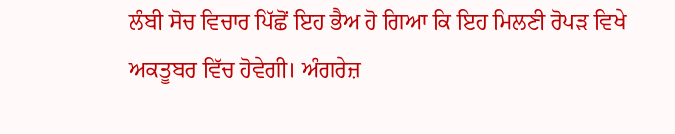ਲੰਬੀ ਸੋਚ ਵਿਚਾਰ ਪਿੱਛੋਂ ਇਹ ਭੈਅ ਹੋ ਗਿਆ ਕਿ ਇਹ ਮਿਲਣੀ ਰੋਪੜ ਵਿਖੇ ਅਕਤੂਬਰ ਵਿੱਚ ਹੋਵੇਗੀ। ਅੰਗਰੇਜ਼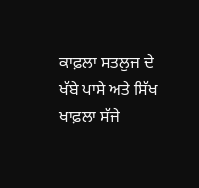ਕਾਫ਼ਲਾ ਸਤਲੁਜ ਦੇ ਖੱਬੇ ਪਾਸੇ ਅਤੇ ਸਿੱਖ ਖਾਫ਼ਲਾ ਸੱਜੇ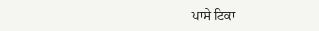ਪਾਸੇ ਟਿਕਾ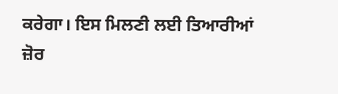ਕਰੇਗਾ। ਇਸ ਮਿਲਣੀ ਲਈ ਤਿਆਰੀਆਂ ਜ਼ੋਰ